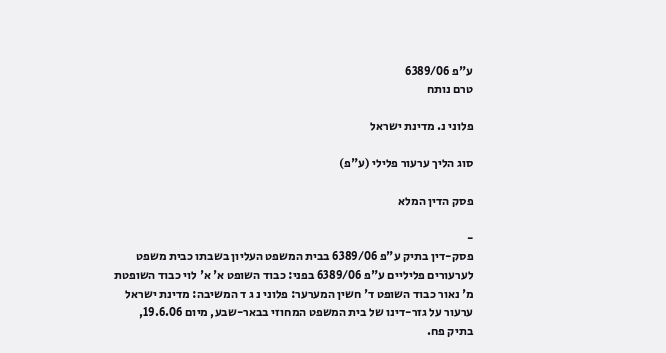ע"פ 6389/06
טרם נותח

פלוני נ. מדינת ישראל

סוג הליך ערעור פלילי (ע"פ)

פסק הדין המלא

-
פסק-דין בתיק ע"פ 6389/06 בבית המשפט העליון בשבתו כבית משפט לערעורים פליליים ע"פ 6389/06 בפני: כבוד השופט א' א' לוי כבוד השופטת מ' נאור כבוד השופט ד' חשין המערער: פלוני נ ג ד המשיבה: מדינת ישראל ערעור על גזר-דינו של בית המשפט המחוזי בבאר-שבע, מיום 19.6.06, בתיק פח.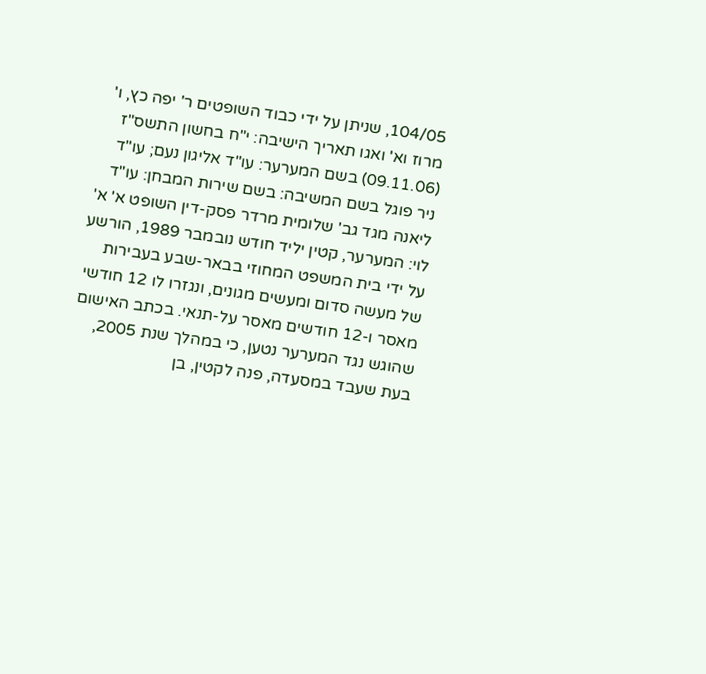104/05, שניתן על ידי כבוד השופטים ר' יפה כץ, ו' מרוז וא' ואגו תאריך הישיבה: י"ח בחשון התשס"ז (09.11.06) בשם המערער: עו"ד אליגון נעם; עו"ד ניר פוגל בשם המשיבה: בשם שירות המבחן: עו"ד ליאנה מגד גב' שלומית מרדר פסק-דין השופט א' א' לוי: המערער, קטין יליד חודש נובמבר 1989, הורשע על ידי בית המשפט המחוזי בבאר-שבע בעבירות של מעשה סדום ומעשים מגונים, ונגזרו לו 12 חודשי מאסר ו-12 חודשים מאסר על-תנאי. בכתב האישום שהוגש נגד המערער נטען, כי במהלך שנת 2005, בעת שעבד במסעדה, פנה לקטין, בן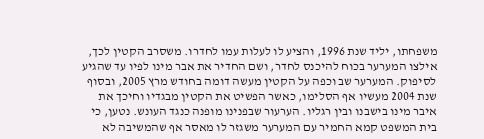משפחתו, יליד שנת 1996, והציע לו לעלות עמו לחדרו. משסרב הקטין לכך, אילצו המערער בכוח להיכנס לחדר, ושם החדיר את אבר מינו לפיו עד שהגיע לסיפוק. המערער שב וכפה על הקטין מעשה דומה בחודש מרץ 2005, ובסוף שנת 2004 מעשיו אף הסלימו, כאשר הפשיט את הקטין מבגדיו וחיכך את איבר מינו בישבנו ובין רגליו. הערעור שבפנינו מופנה כנגד העונש. נטען, כי בית המשפט קמא החמיר עם המערער משגזר לו מאסר אף שהמשיבה לא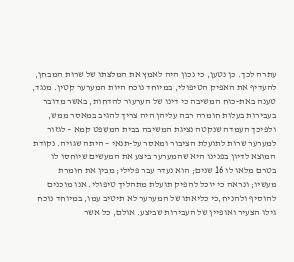עתרה לכך. כן נטען, כי נכון היה לאמץ את המלצתו של שרות המבחן, להעדיף את האפיק הטיפולי, במיוחד נוכח היות המערער קטין. מנגד, טענה באת-כוח המשיבה כי דינו של הערעור להדחות, באשר מדובר בעבירות בעלות חומרה רבה עליהן היה צריך להגיב במאסר ממש, ולפיכך העמדה שנקטה נציגת המשיבה בבית המשפט קמא – לגזור למערער שרות לתועלת הציבור ומאסר על-תנאי – היתה שגויה. נקודת המוצא לדיון בפנינו היא שהמערער ביצע את המעשים שיוחסו לו בטרם מלאו לו 16 שנים; הוא נעדר עבר פלילי; מבין את חומרת מעשיו; ונראה כי יוכל להפיק תועלת מתהליך טיפולי. אנו מוכנים להוסיף ולהניח,כי כליאתו של המערער לא תיטיב עמו, במיוחד נוכח גילו הצעיר ואופיין של העבירות שביצע. אולם, כל אשר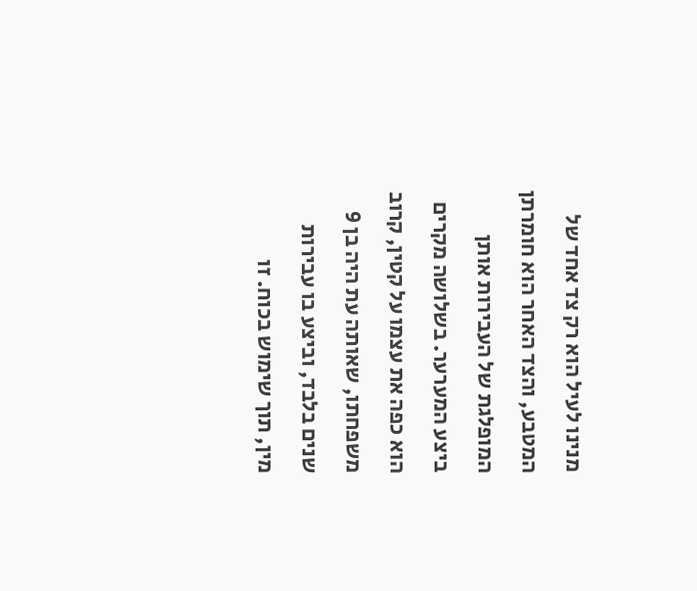מנינו לעיל הוא רק צד אחד של המטבע, והצד האחר הוא חומרתן המופלגת של העבירות אותן ביצע המערער. בשלושה מקרים הוא כפה את עצמו על קטין, קרוב משפחתו, שאותה עת היה בן 9 שנים בלבד, וביצע בו עבירות מין, תוך שימוש בכוח. זו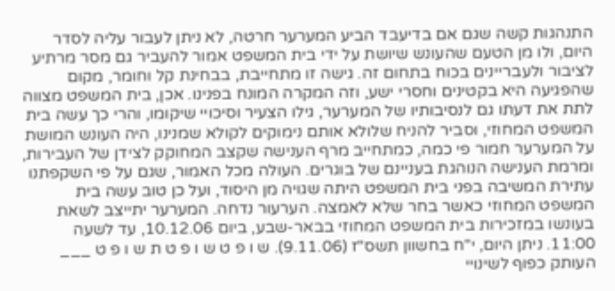התנהגות קשה שגם אם בדיעבד הביע המערער חרטה, לא ניתן לעבור עליה לסדר היום, ולו מן הטעם שהעונש שיושת על ידי בית המשפט אמור להעביר גם מסר מרתיע לציבור ולעבריינים בכוח בתחום זה. גישה זו מתחייבת, בבחינת קל וחומר, מקום שהפגיעה היא בקטינים וחסרי ישע, וזה המקרה המונח בפנינו. אכן, בית המשפט מצווה לתת את דעתו גם לנסיבותיו של המערער, גילו הצעיר וסיכויי שיקומו, והרי כך עשה בית המשפט המחוזי, וסביר להניח שלולא אותם נימוקים לקולא שמנינו, היה העונש המושת על המערער חמור פי כמה, כמתחייב מרף הענישה שקצב המחוקק לצידן של העבירות, ומרמת הענישה הנוהגת בעניינם של בוגרים. העולה מכל האמור, שגם על פי השקפתנו עתירת המשיבה בפני בית המשפט היתה שגויה מן היסוד, ועל כן טוב עשה בית המשפט המחוזי כאשר בחר שלא לאמצה. הערעור נדחה. המערער יתייצב לשאת בעונשו במזכירות בית המשפט המחוזי בבאר-שבע, ביום 10.12.06, עד לשעה 11:00. ניתן היום, י"ח בחשוון תשס"ז (9.11.06). ש ו פ ט ש ו פ ט ת ש ו פ ט ___ העותק כפוף לשינויי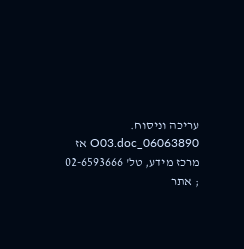עריכה וניסוח. 06063890_O03.doc אז מרכז מידע, טל' 02-6593666 ; אתר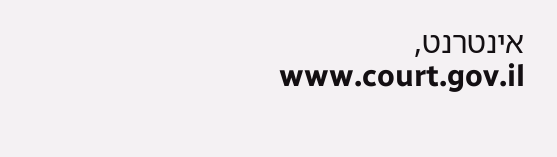אינטרנט, www.court.gov.il